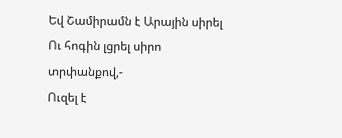Եվ Շամիրամն է Արային սիրել
Ու հոգին լցրել սիրո տրփանքով,-
Ուզել է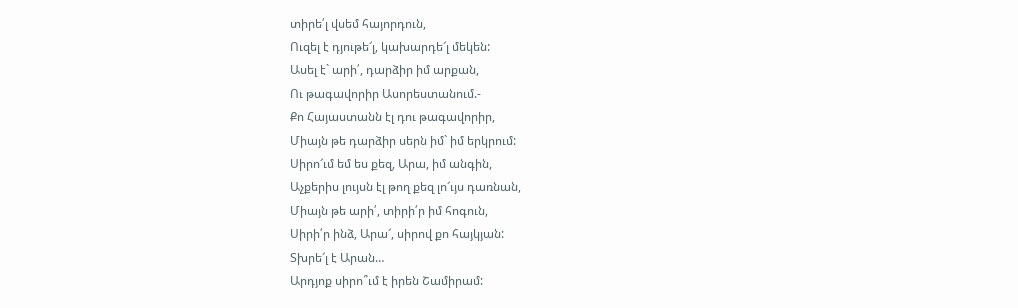տիրե՛լ վսեմ հայորդուն,
Ուզել է դյութե՜լ, կախարդե՜լ մեկեն:
Ասել է` արի՛, դարձիր իմ արքան,
Ու թագավորիր Ասորեստանում.-
Քո Հայաստանն էլ դու թագավորիր,
Միայն թե դարձիր սերն իմ` իմ երկրում:
Սիրո՜ւմ եմ ես քեզ, Արա, իմ անգին,
Աչքերիս լույսն էլ թող քեզ լո՜ւյս դառնան,
Միայն թե արի՛, տիրի՛ր իմ հոգուն,
Սիրի՛ր ինձ, Արա՜, սիրով քո հայկյան:
Տխրե՜լ է Արան…
Արդյոք սիրո՞ւմ է իրեն Շամիրամ: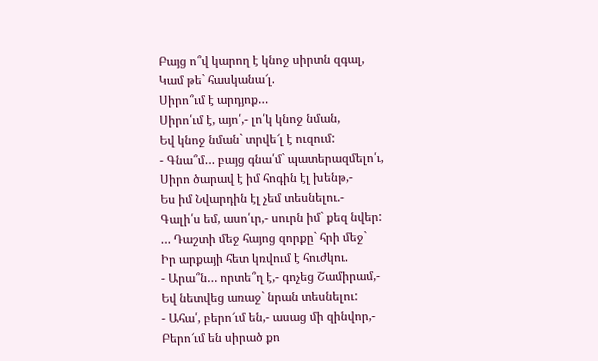Բայց ո՞վ կարող է կնոջ սիրտն զգալ,
Կամ թե` հասկանա՜լ.
Սիրո՞ւմ է արդյոք…
Սիրո՛ւմ է, այո՛,- լո՛կ կնոջ նման,
Եվ կնոջ նման` տրվե՜լ է ուզում:
- Գնա՞մ… բայց գնա՛մ` պատերազմելո՛ւ,
Սիրո ծարավ է իմ հոգին էլ խենթ,-
Ես իմ Նվարդին էլ չեմ տեսնելու.-
Գալի՛ս եմ, ասո՛ւր,- սուրն իմ` քեզ նվեր:
… Դաշտի մեջ հայոց զորքը` հրի մեջ`
Իր արքայի հետ կռվում է հուժկու.
- Արա՞ն… որտե՞ղ է,- գոչեց Շամիրամ,-
Եվ նետվեց առաջ` նրան տեսնելու:
- Ահա՛, բերո՜ւմ են,- ասաց մի զինվոր,-
Բերո՜ւմ են սիրած քո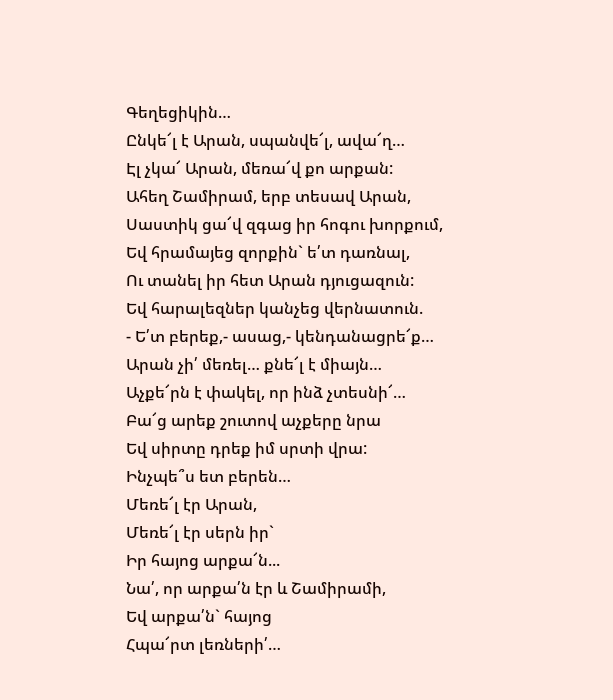Գեղեցիկին…
Ընկե՜լ է Արան, սպանվե՜լ, ավա՜ղ…
Էլ չկա՜ Արան, մեռա՜վ քո արքան:
Ահեղ Շամիրամ, երբ տեսավ Արան,
Սաստիկ ցա՜վ զգաց իր հոգու խորքում,
Եվ հրամայեց զորքին` ե՛տ դառնալ,
Ու տանել իր հետ Արան դյուցազուն:
Եվ հարալեզներ կանչեց վերնատուն.
- Ե՛տ բերեք,- ասաց,- կենդանացրե՜ք…
Արան չի՛ մեռել… քնե՜լ է միայն…
Աչքե՜րն է փակել, որ ինձ չտեսնի՜…
Բա՜ց արեք շուտով աչքերը նրա
Եվ սիրտը դրեք իմ սրտի վրա:
Ինչպե՞ս ետ բերեն…
Մեռե՜լ էր Արան,
Մեռե՜լ էր սերն իր`
Իր հայոց արքա՜ն...
Նա՛, որ արքա՛ն էր և Շամիրամի,
Եվ արքա՛ն` հայոց
Հպա՜րտ լեռների՛…